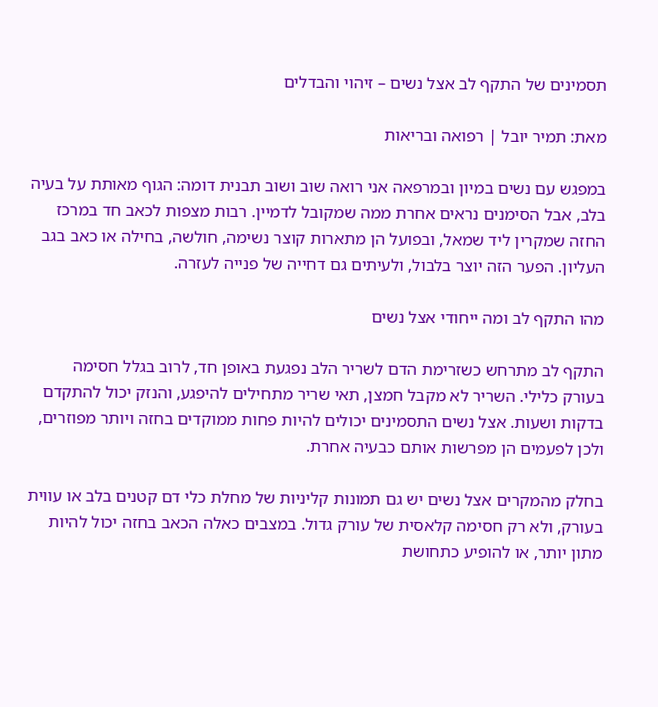תסמינים של התקף לב אצל נשים – זיהוי והבדלים

מאת: תמיר יובל | רפואה ובריאות

במפגש עם נשים במיון ובמרפאה אני רואה שוב ושוב תבנית דומה: הגוף מאותת על בעיה בלב, אבל הסימנים נראים אחרת ממה שמקובל לדמיין. רבות מצפות לכאב חד במרכז החזה שמקרין ליד שמאל, ובפועל הן מתארות קוצר נשימה, חולשה, בחילה או כאב בגב העליון. הפער הזה יוצר בלבול, ולעיתים גם דחייה של פנייה לעזרה.

מהו התקף לב ומה ייחודי אצל נשים

התקף לב מתרחש כשזרימת הדם לשריר הלב נפגעת באופן חד, לרוב בגלל חסימה בעורק כלילי. השריר לא מקבל חמצן, תאי שריר מתחילים להיפגע, והנזק יכול להתקדם בדקות ושעות. אצל נשים התסמינים יכולים להיות פחות ממוקדים בחזה ויותר מפוזרים, ולכן לפעמים הן מפרשות אותם כבעיה אחרת.

בחלק מהמקרים אצל נשים יש גם תמונות קליניות של מחלת כלי דם קטנים בלב או עווית בעורק, ולא רק חסימה קלאסית של עורק גדול. במצבים כאלה הכאב בחזה יכול להיות מתון יותר, או להופיע כתחושת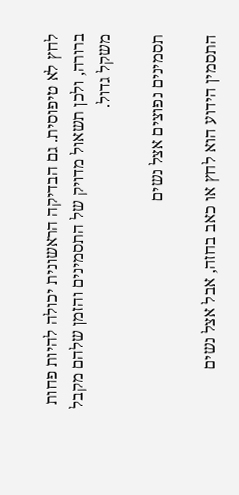לחץ לא טיפוסית. גם הבדיקה הראשונית יכולה להיות פחות ברורה, ולכן תשאול מדויק של התסמינים והזמן שלהם מקבל משקל גדול.

תסמינים נפוצים אצל נשים

התסמין הידוע הוא לחץ או כאב בחזה, אבל אצל נשים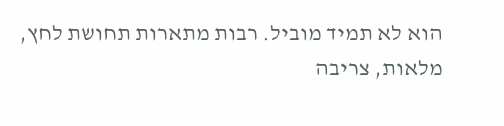הוא לא תמיד מוביל. רבות מתארות תחושת לחץ, מלאות, צריבה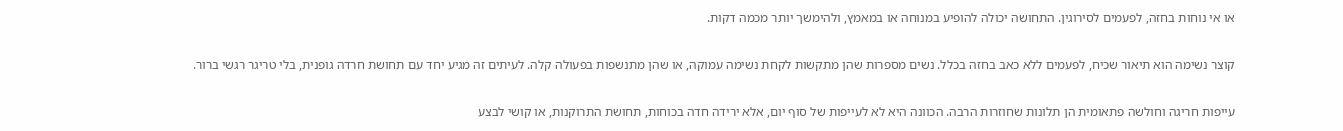או אי נוחות בחזה, לפעמים לסירוגין. התחושה יכולה להופיע במנוחה או במאמץ, ולהימשך יותר מכמה דקות.

קוצר נשימה הוא תיאור שכיח, לפעמים ללא כאב בחזה בכלל. נשים מספרות שהן מתקשות לקחת נשימה עמוקה, או שהן מתנשפות בפעולה קלה. לעיתים זה מגיע יחד עם תחושת חרדה גופנית, בלי טריגר רגשי ברור.

עייפות חריגה וחולשה פתאומית הן תלונות שחוזרות הרבה. הכוונה היא לא לעייפות של סוף יום, אלא ירידה חדה בכוחות, תחושת התרוקנות, או קושי לבצע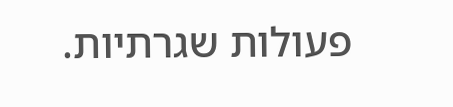פעולות שגרתיות.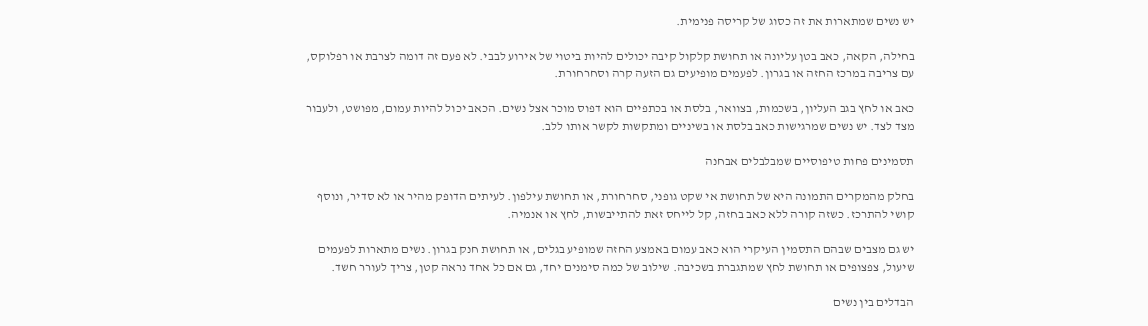יש נשים שמתארות את זה כסוג של קריסה פנימית.

בחילה, הקאה, כאב בטן עליונה או תחושת קלקול קיבה יכולים להיות ביטוי של אירוע לבבי. לא פעם זה דומה לצרבת או רפלוקס, עם צריבה במרכז החזה או בגרון. לפעמים מופיעים גם הזעה קרה וסחרחורת.

כאב או לחץ בגב העליון, בשכמות, בצוואר, בלסת או בכתפיים הוא דפוס מוכר אצל נשים. הכאב יכול להיות עמום, מפושט, ולעבור מצד לצד. יש נשים שמרגישות כאב בלסת או בשיניים ומתקשות לקשר אותו ללב.

תסמינים פחות טיפוסיים שמבלבלים אבחנה

בחלק מהמקרים התמונה היא של תחושת אי שקט גופני, סחרחורת, או תחושת עילפון. לעיתים הדופק מהיר או לא סדיר, ונוסף קושי להתרכז. כשזה קורה ללא כאב בחזה, קל לייחס זאת להתייבשות, לחץ או אנמיה.

יש גם מצבים שבהם התסמין העיקרי הוא כאב עמום באמצע החזה שמופיע בגלים, או תחושת חנק בגרון. נשים מתארות לפעמים שיעול, צפצופים או תחושת לחץ שמתגברת בשכיבה. שילוב של כמה סימנים יחד, גם אם כל אחד נראה קטן, צריך לעורר חשד.

הבדלים בין נשים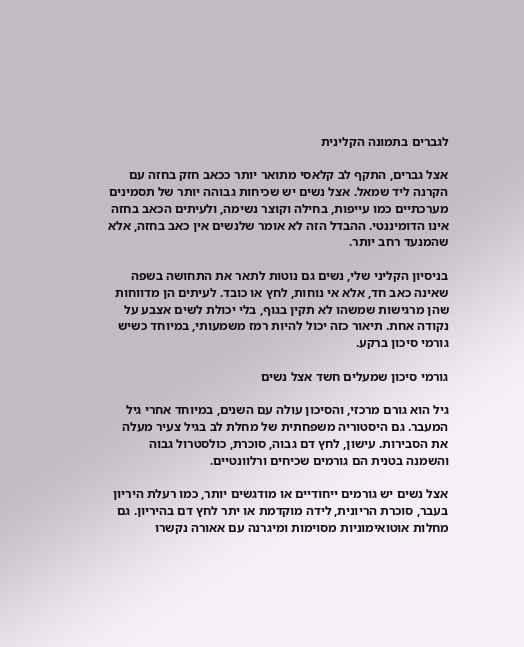לגברים בתמונה הקלינית

אצל גברים, התקף לב קלאסי מתואר יותר ככאב חזק בחזה עם הקרנה ליד שמאל. אצל נשים יש שכיחות גבוהה יותר של תסמינים מערכתיים כמו עייפות, בחילה וקוצר נשימה, ולעיתים הכאב בחזה אינו הדומיננטי. ההבדל הזה לא אומר שלנשים אין כאב בחזה, אלא שהמנעד רחב יותר.

בניסיון הקליני שלי, נשים גם נוטות לתאר את התחושה בשפה שאינה כאב חד, אלא אי נוחות, לחץ או כובד. לעיתים הן מדווחות שהן מרגישות שמשהו לא תקין בגוף, בלי יכולת לשים אצבע על נקודה אחת. תיאור כזה יכול להיות רמז משמעותי, במיוחד כשיש גורמי סיכון ברקע.

גורמי סיכון שמעלים חשד אצל נשים

גיל הוא גורם מרכזי, והסיכון עולה עם השנים, במיוחד אחרי גיל המעבר. גם היסטוריה משפחתית של מחלת לב בגיל צעיר מעלה את הסבירות. עישון, לחץ דם גבוה, סוכרת, כולסטרול גבוה והשמנה בטנית הם גורמים שכיחים ורלוונטיים.

אצל נשים יש גורמים ייחודיים או מודגשים יותר, כמו רעלת היריון בעבר, סוכרת הריונית, לידה מוקדמת או יתר לחץ דם בהיריון. גם מחלות אוטואימוניות מסוימות ומיגרנה עם אאורה נקשרו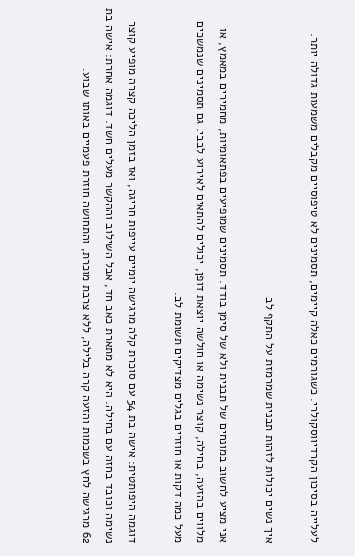לעלייה בסיכון הקרדיווסקולרי. כשגורמים כאלה קיימים, תסמינים לא טיפוסיים מקבלים משמעות גדולה יותר.

איך נשים יכולות לזהות תבנית שמרמזת על התקף לב

אני מציע לחשוב במונחים של תבנית ולא של סימן בודד. תסמינים שמופיעים בפתאומיות, מחמירים במאמץ, או מלווים בהזעה, בחילה, קוצר נשימה או חולשה יוצאת דופן, יכולים להתאים לאירוע לבבי. גם תסמינים שנמשכים מעל כמה דקות או חוזרים בגלים מצדיקים תשומת לב.

דוגמה היפותטית: אישה בת 54 עם סוכרת קלה מרגישה יומיים עייפות חריגה, ואז בזמן הליכה קצרה מופיע קוצר נשימה וכובד בחזה עם בחילה. היא לא מתארת כאב חד, אבל השילוב וההקשר מעלים חשד. דוגמה אחרת: אישה בת 62 מרגישה לחץ בשכמות והזעה קרה בלילה, ללא צרבת מוכרת, והתחושה חוזרת פעמיים באותו שבוע.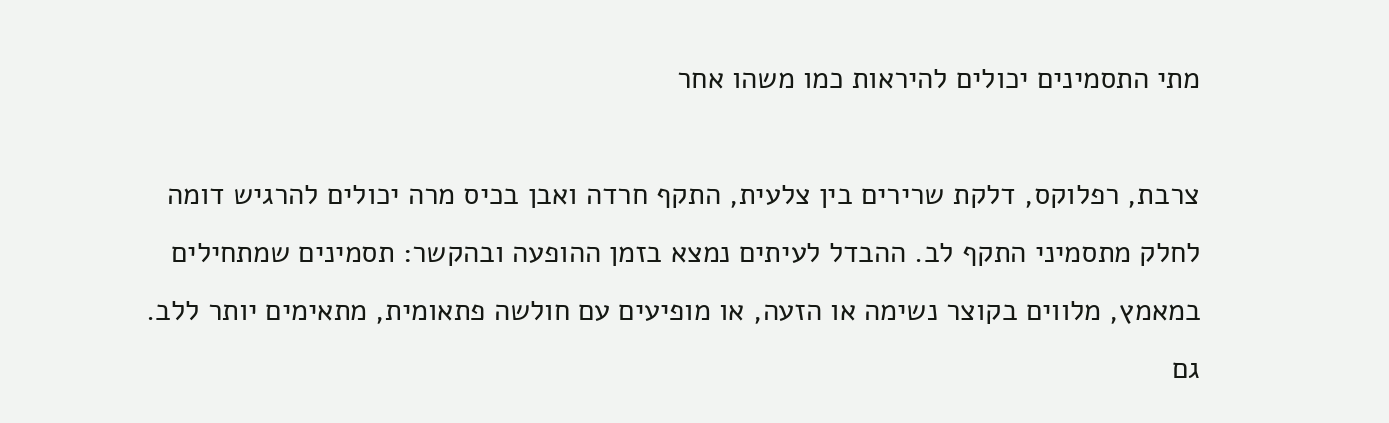מתי התסמינים יכולים להיראות כמו משהו אחר

צרבת, רפלוקס, דלקת שרירים בין צלעית, התקף חרדה ואבן בכיס מרה יכולים להרגיש דומה לחלק מתסמיני התקף לב. ההבדל לעיתים נמצא בזמן ההופעה ובהקשר: תסמינים שמתחילים במאמץ, מלווים בקוצר נשימה או הזעה, או מופיעים עם חולשה פתאומית, מתאימים יותר ללב. גם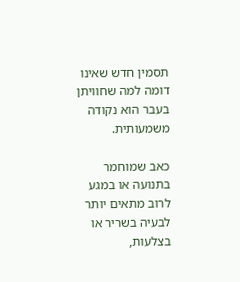תסמין חדש שאינו דומה למה שחוויתן בעבר הוא נקודה משמעותית.

כאב שמוחמר בתנועה או במגע לרוב מתאים יותר לבעיה בשריר או בצלעות,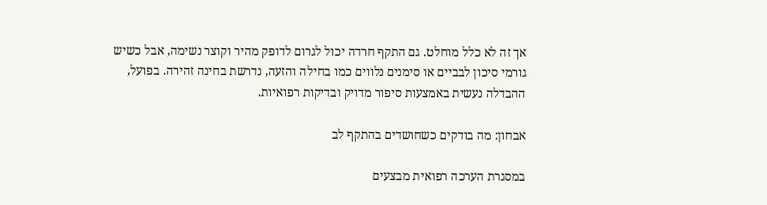אך זה לא כלל מוחלט. גם התקף חרדה יכול לגרום לדופק מהיר וקוצר נשימה, אבל כשיש גורמי סיכון לבביים או סימנים נלווים כמו בחילה והזעה, נדרשת בחינה זהירה. בפועל, ההבדלה נעשית באמצעות סיפור מדויק ובדיקות רפואיות.

אבחון: מה בודקים כשחושדים בהתקף לב

במסגרת הערכה רפואית מבצעים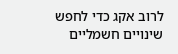לרוב אקג כדי לחפש שינויים חשמליים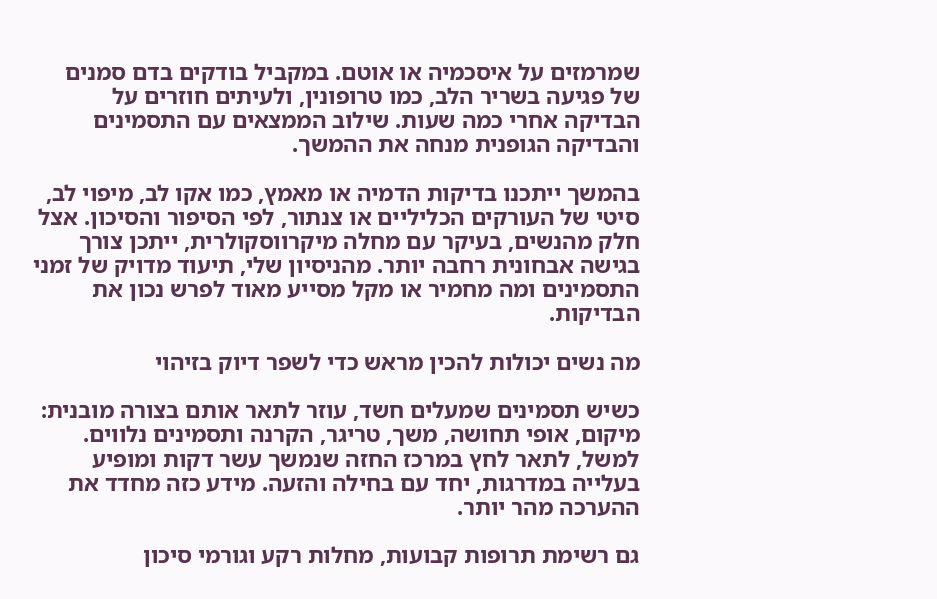שמרמזים על איסכמיה או אוטם. במקביל בודקים בדם סמנים של פגיעה בשריר הלב, כמו טרופונין, ולעיתים חוזרים על הבדיקה אחרי כמה שעות. שילוב הממצאים עם התסמינים והבדיקה הגופנית מנחה את ההמשך.

בהמשך ייתכנו בדיקות הדמיה או מאמץ, כמו אקו לב, מיפוי לב, סיטי של העורקים הכליליים או צנתור, לפי הסיפור והסיכון. אצל חלק מהנשים, בעיקר עם מחלה מיקרווסקולרית, ייתכן צורך בגישה אבחונית רחבה יותר. מהניסיון שלי, תיעוד מדויק של זמני התסמינים ומה מחמיר או מקל מסייע מאוד לפרש נכון את הבדיקות.

מה נשים יכולות להכין מראש כדי לשפר דיוק בזיהוי

כשיש תסמינים שמעלים חשד, עוזר לתאר אותם בצורה מובנית: מיקום, אופי תחושה, משך, טריגר, הקרנה ותסמינים נלווים. למשל, לתאר לחץ במרכז החזה שנמשך עשר דקות ומופיע בעלייה במדרגות, יחד עם בחילה והזעה. מידע כזה מחדד את ההערכה מהר יותר.

גם רשימת תרופות קבועות, מחלות רקע וגורמי סיכון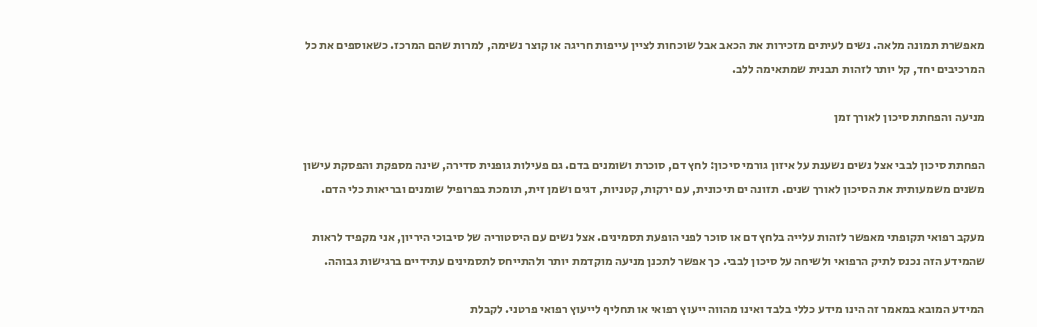מאפשרת תמונה מלאה. נשים לעיתים מזכירות את הכאב אבל שוכחות לציין עייפות חריגה או קוצר נשימה, למרות שהם המרכז. כשאוספים את כל המרכיבים יחד, קל יותר לזהות תבנית שמתאימה ללב.

מניעה והפחתת סיכון לאורך זמן

הפחתת סיכון לבבי אצל נשים נשענת על איזון גורמי סיכון: לחץ דם, סוכרת ושומנים בדם. גם פעילות גופנית סדירה, שינה מספקת והפסקת עישון משנים משמעותית את הסיכון לאורך שנים. תזונה ים תיכונית, עם ירקות, קטניות, דגים ושמן זית, תומכת בפרופיל שומנים ובריאות כלי הדם.

מעקב רפואי תקופתי מאפשר לזהות עלייה בלחץ דם או סוכר לפני הופעת תסמינים. אצל נשים עם היסטוריה של סיבוכי היריון, אני מקפיד לראות שהמידע הזה נכנס לתיק הרפואי ולשיחה על סיכון לבבי. כך אפשר לתכנן מניעה מוקדמת יותר ולהתייחס לתסמינים עתידיים ברגישות גבוהה.

המידע המובא במאמר זה הינו מידע כללי בלבד ואינו מהווה ייעוץ רפואי או תחליף לייעוץ רפואי פרטני. לקבלת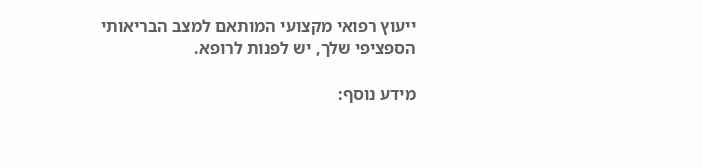ייעוץ רפואי מקצועי המותאם למצב הבריאותי הספציפי שלך, יש לפנות לרופא.

מידע נוסף: